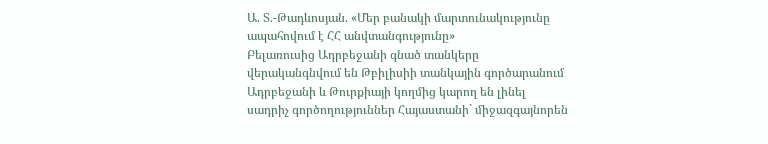Ա. Տ.-Թադևոսյան. «Մեր բանակի մարտունակությունը ապահովում է ՀՀ անվտանգությունը»
Բելառուսից Ադրբեջանի գնած տանկերը վերականգնվում են Թբիլիսիի տանկային գործարանում
Ադրբեջանի և Թուրքիայի կողմից կարող են լինել սադրիչ գործողություններ Հայաստանի` միջազգայնորեն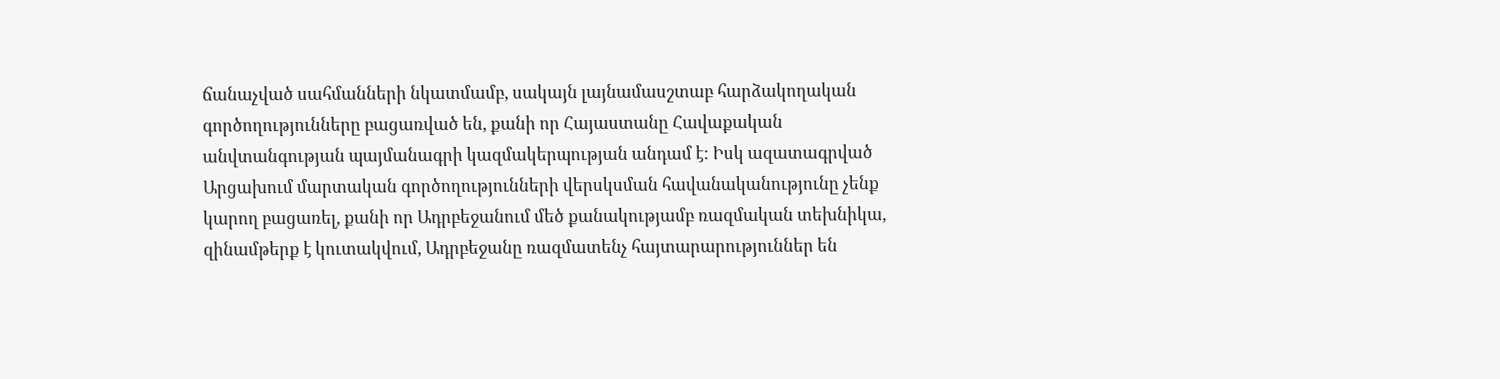ճանաչված սահմանների նկատմամբ, սակայն լայնամասշտաբ հարձակողական գործողությունները բացառված են, քանի որ Հայաստանը Հավաքական անվտանգության պայմանագրի կազմակերպության անդամ է: Իսկ ազատագրված Արցախում մարտական գործողությունների վերսկսման հավանականությունը չենք կարող բացառել, քանի որ Ադրբեջանում մեծ քանակությամբ ռազմական տեխնիկա, զինամթերք է կուտակվում, Ադրբեջանը ռազմատենչ հայտարարություններ են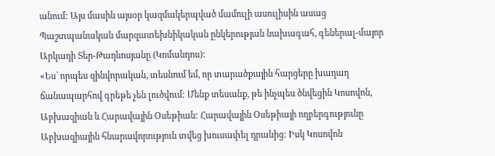անում: Այս մասին այսօր կազմակերպված մամուլի ասուլիսին ասաց Պաշտպանական մարզատեխնիկական ընկերության նախագահ, գեներալ-մայոր Արկադի Տեր-Թադևոսյանը (Կոմանդոս):
«Ես` որպես զինվորական, տեսնում եմ, որ տարածքային հարցերը խաղաղ ճանապարհով գրեթե չեն լուծվում: Մենք տեսանք, թե ինչպես ծնվեցին Կոսովոն, Աբխազիան և Հարավային Օսեթիան: Հարավային Օսեթիայի ողբերգությունը Աբխազիային հնարավորություն տվեց խուսափել դրանից: Իսկ Կոսովոն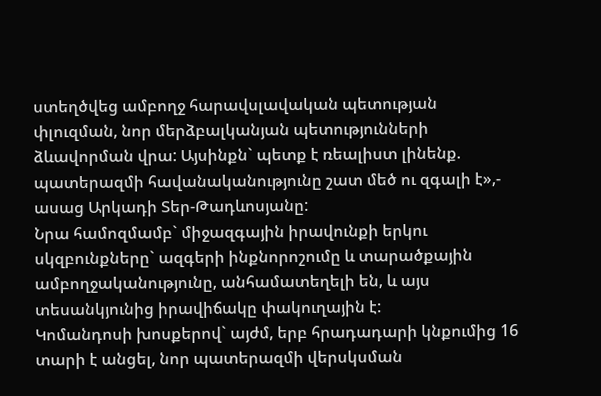ստեղծվեց ամբողջ հարավսլավական պետության փլուզման, նոր մերձբալկանյան պետությունների ձևավորման վրա: Այսինքն` պետք է ռեալիստ լինենք. պատերազմի հավանականությունը շատ մեծ ու զգալի է»,- ասաց Արկադի Տեր-Թադևոսյանը:
Նրա համոզմամբ` միջազգային իրավունքի երկու սկզբունքները` ազգերի ինքնորոշումը և տարածքային ամբողջականությունը, անհամատեղելի են, և այս տեսանկյունից իրավիճակը փակուղային է:
Կոմանդոսի խոսքերով` այժմ, երբ հրադադարի կնքումից 16 տարի է անցել, նոր պատերազմի վերսկսման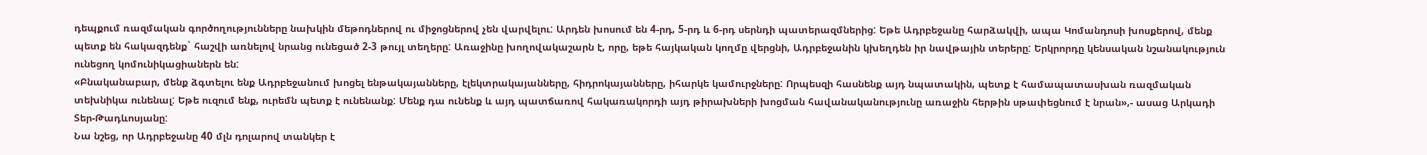դեպքում ռազմական գործողությունները նախկին մեթոդներով ու միջոցներով չեն վարվելու: Արդեն խոսում են 4-րդ, 5-րդ և 6-րդ սերնդի պատերազմներից: Եթե Ադրբեջանը հարձակվի, ապա Կոմանդոսի խոսքերով, մենք պետք են հակազդենք` հաշվի առնելով նրանց ունեցած 2-3 թույլ տեղերը: Առաջինը խողովակաշարն է, որը, եթե հայկական կողմը վերցնի, Ադրբեջանին կխեղդեն իր նավթային տերերը: Երկրորդը կենսական նշանակություն ունեցող կոմունիկացիաներն են:
«Բնականաբար, մենք ձգտելու ենք Ադրբեջանում խոցել ենթակայանները, էլեկտրակայանները, հիդրոկայանները, իհարկե կամուրջները: Որպեսզի հասնենք այդ նպատակին, պետք է համապատասխան ռազմական տեխնիկա ունենալ: Եթե ուզում ենք, ուրեմն պետք է ունենանք: Մենք դա ունենք և այդ պատճառով հակառակորդի այդ թիրախների խոցման հավանականությունը առաջին հերթին սթափեցնում է նրան»,- ասաց Արկադի Տեր-Թադևոսյանը:
Նա նշեց, որ Ադրբեջանը 40 մլն դոլարով տանկեր է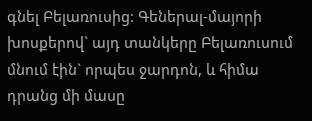գնել Բելառուսից: Գեներալ-մայորի խոսքերով` այդ տանկերը Բելառուսում մնում էին` որպես ջարդոն, և հիմա դրանց մի մասը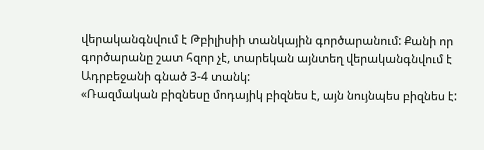վերականգնվում է Թբիլիսիի տանկային գործարանում: Քանի որ գործարանը շատ հզոր չէ, տարեկան այնտեղ վերականգնվում է Ադրբեջանի գնած 3-4 տանկ:
«Ռազմական բիզնեսը մոդայիկ բիզնես է, այն նույնպես բիզնես է: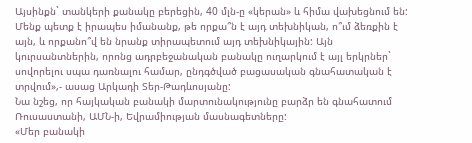Այսինքն` տանկերի քանակը բերեցին, 40 մլն-ը «կերան» և հիմա վախեցնում են: Մենք պետք է իրապես իմանանք, թե որքա՞ն է այդ տեխնիկան, ո՞ւմ ձեռքին է այն, և որքանո՞վ են նրանք տիրապետում այդ տեխնիկային: Այն կուրսանտներին, որոնց ադրբեջանական բանակը ուղարկում է այլ երկրներ` սովորելու սպա դառնալու համար, ընդգծված բացասական գնահատական է տրվում»,- ասաց Արկադի Տեր-Թադևոսյանը:
Նա նշեց, որ հայկական բանակի մարտունակությունը բարձր են գնահատում Ռուսաստանի, ԱՄՆ-ի, Եվրամիության մասնագետները:
«Մեր բանակի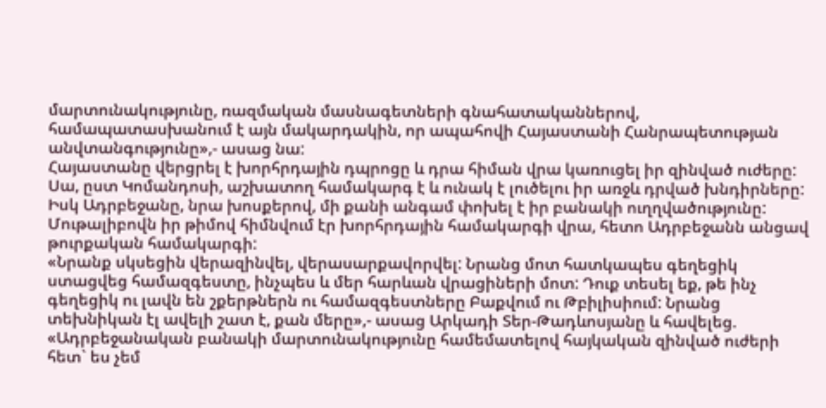մարտունակությունը, ռազմական մասնագետների գնահատականներով, համապատասխանում է այն մակարդակին, որ ապահովի Հայաստանի Հանրապետության անվտանգությունը»,- ասաց նա:
Հայաստանը վերցրել է խորհրդային դպրոցը և դրա հիման վրա կառուցել իր զինված ուժերը: Սա, ըստ Կոմանդոսի, աշխատող համակարգ է և ունակ է լուծելու իր առջև դրված խնդիրները: Իսկ Ադրբեջանը, նրա խոսքերով, մի քանի անգամ փոխել է իր բանակի ուղղվածությունը: Մութալիբովն իր թիմով հիմնվում էր խորհրդային համակարգի վրա, հետո Ադրբեջանն անցավ թուրքական համակարգի:
«Նրանք սկսեցին վերազինվել, վերասարքավորվել: Նրանց մոտ հատկապես գեղեցիկ ստացվեց համազգեստը, ինչպես և մեր հարևան վրացիների մոտ: Դուք տեսել եք, թե ինչ գեղեցիկ ու լավն են շքերթներն ու համազգեստները Բաքվում ու Թբիլիսիում: Նրանց տեխնիկան էլ ավելի շատ է, քան մերը»,- ասաց Արկադի Տեր-Թադևոսյանը և հավելեց. «Ադրբեջանական բանակի մարտունակությունը համեմատելով հայկական զինված ուժերի հետ` ես չեմ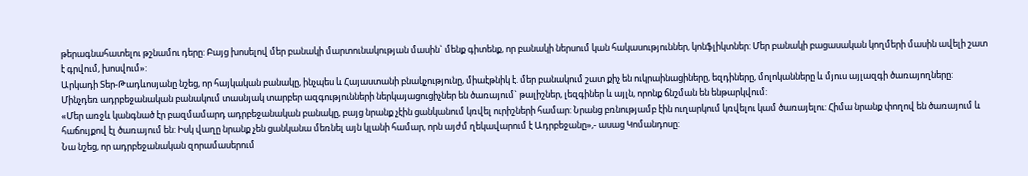թերագնահատելու թշնամու դերը: Բայց խոսելով մեր բանակի մարտունակության մասին` մենք գիտենք, որ բանակի ներսում կան հակասություններ, կոնֆլիկտներ: Մեր բանակի բացասական կողմերի մասին ավելի շատ է գրվում, խոսվում»:
Արկադի Տեր-Թադևոսյանը նշեց, որ հայկական բանակը, ինչպես և Հայաստանի բնակչությունը, միաէթնիկ է. մեր բանակում շատ քիչ են ուկրաինացիները, եզդիները, մոլոկանները և մյուս այլազգի ծառայողները: Մինչդեռ ադրբեջանական բանակում տասնյակ տարբեր ազգությունների ներկայացուցիչներ են ծառայում` թալիշներ, լեզգիներ և այլն, որոնք ճնշման են ենթարկվում:
«Մեր առջև կանգնած էր բազմամարդ ադրբեջանական բանակը, բայց նրանք չէին ցանկանում կռվել ուրիշների համար: Նրանց բռնությամբ էին ուղարկում կռվելու կամ ծառայելու: Հիմա նրանք փողով են ծառայում և հաճույքով էլ ծառայում են: Իսկ վաղը նրանք չեն ցանկանա մեռնել այն կլանի համար, որն այժմ ղեկավարում է Ադրբեջանը»,- ասաց Կոմանդոսը:
Նա նշեց, որ ադրբեջանական զորամասերում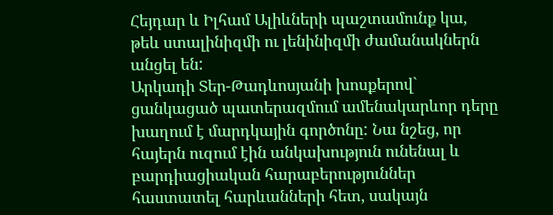Հեյդար և Իլհամ Ալիևների պաշտամունք կա, թեև ստալինիզմի ու լենինիզմի ժամանակներն անցել են:
Արկադի Տեր-Թադևոսյանի խոսքերով` ցանկացած պատերազմում ամենակարևոր դերը խաղում է մարդկային գործոնը: Նա նշեց, որ հայերն ուզում էին անկախություն ունենալ և բարդիացիական հարաբերություններ հաստատել հարևանների հետ, սակայն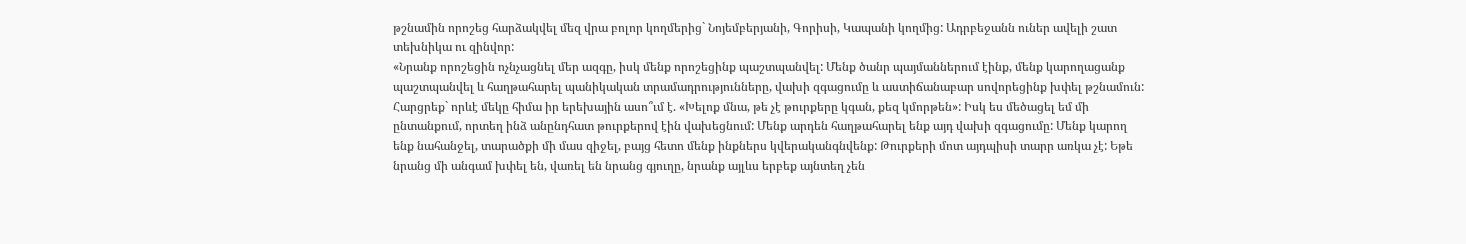թշնամին որոշեց հարձակվել մեզ վրա բոլոր կողմերից` Նոյեմբերյանի, Գորիսի, Կապանի կողմից: Ադրբեջանն ուներ ավելի շատ տեխնիկա ու զինվոր:
«Նրանք որոշեցին ոչնչացնել մեր ազգը, իսկ մենք որոշեցինք պաշտպանվել: Մենք ծանր պայմաններում էինք, մենք կարողացանք պաշտպանվել և հաղթահարել պանիկական տրամադրությունները, վախի զգացումը և աստիճանաբար սովորեցինք խփել թշնամուն: Հարցրեք` որևէ մեկը հիմա իր երեխային ասո՞ւմ է. «Խելոք մնա, թե չէ թուրքերը կգան, քեզ կմորթեն»: Իսկ ես մեծացել եմ մի ընտանքում, որտեղ ինձ անընդհատ թուրքերով էին վախեցնում: Մենք արդեն հաղթահարել ենք այդ վախի զգացումը: Մենք կարող ենք նահանջել, տարածքի մի մաս զիջել, բայց հետո մենք ինքներս կվերականգնվենք: Թուրքերի մոտ այդպիսի տարր առկա չէ: Եթե նրանց մի անգամ խփել են, վառել են նրանց գյուղը, նրանք այլևս երբեք այնտեղ չեն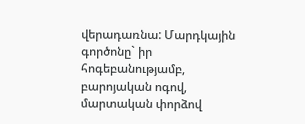վերադառնա: Մարդկային գործոնը` իր հոգեբանությամբ, բարոյական ոգով, մարտական փորձով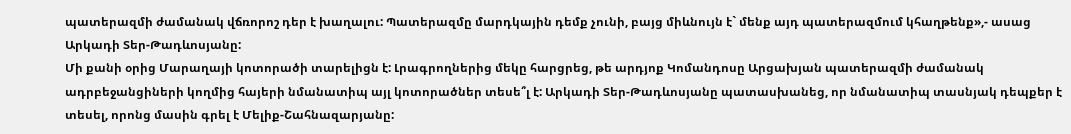պատերազմի ժամանակ վճռորոշ դեր է խաղալու: Պատերազմը մարդկային դեմք չունի, բայց միևնույն է` մենք այդ պատերազմում կհաղթենք»,- ասաց Արկադի Տեր-Թադևոսյանը:
Մի քանի օրից Մարաղայի կոտորածի տարելիցն է: Լրագրողներից մեկը հարցրեց, թե արդյոք Կոմանդոսը Արցախյան պատերազմի ժամանակ ադրբեջանցիների կողմից հայերի նմանատիպ այլ կոտորածներ տեսե՞լ է: Արկադի Տեր-Թադևոսյանը պատասխանեց, որ նմանատիպ տասնյակ դեպքեր է տեսել, որոնց մասին գրել է Մելիք-Շահնազարյանը: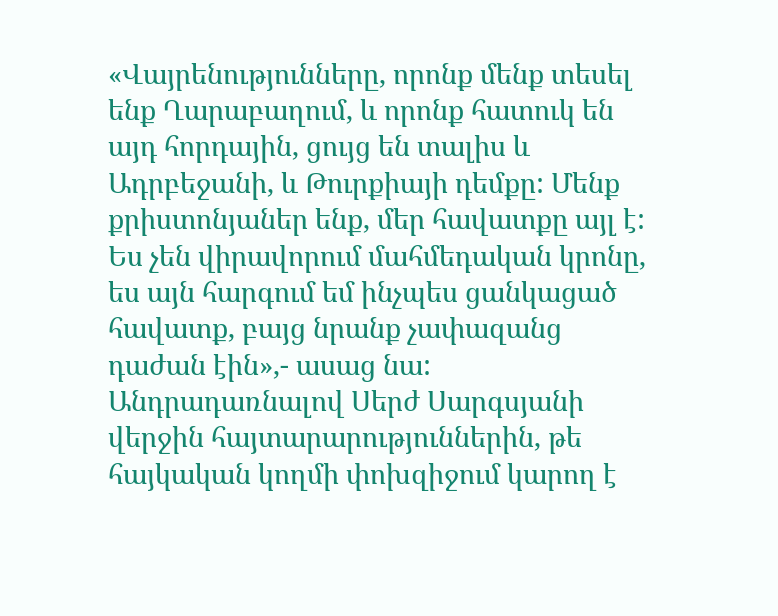«Վայրենությունները, որոնք մենք տեսել ենք Ղարաբաղում, և որոնք հատուկ են այդ հորդային, ցույց են տալիս և Ադրբեջանի, և Թուրքիայի դեմքը: Մենք քրիստոնյաներ ենք, մեր հավատքը այլ է: Ես չեն վիրավորում մահմեդական կրոնը, ես այն հարգում եմ ինչպես ցանկացած հավատք, բայց նրանք չափազանց դաժան էին»,- ասաց նա:
Անդրադառնալով Սերժ Սարգսյանի վերջին հայտարարություններին, թե հայկական կողմի փոխզիջում կարող է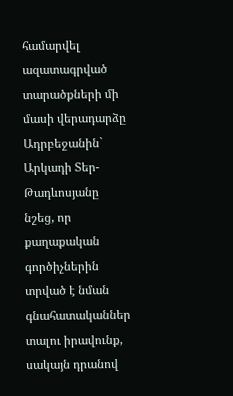համարվել ազատագրված տարածքների մի մասի վերադարձը Ադրբեջանին` Արկադի Տեր-Թադևոսյանը նշեց, որ քաղաքական գործիչներին տրված է նման գնահատականներ տալու իրավունք, սակայն դրանով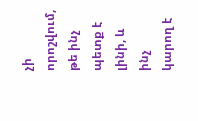չի որոշվում, թե ինչ պետք է լինի, և ինչ կարող է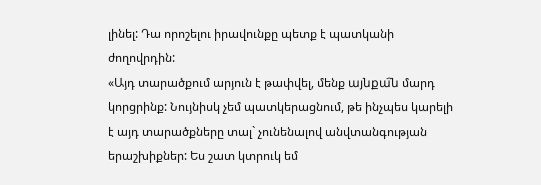լինել: Դա որոշելու իրավունքը պետք է պատկանի ժողովրդին:
«Այդ տարածքում արյուն է թափվել, մենք այնքա҄ն մարդ կորցրինք: Նույնիսկ չեմ պատկերացնում, թե ինչպես կարելի է այդ տարածքները տալ` չունենալով անվտանգության երաշխիքներ: Ես շատ կտրուկ եմ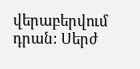վերաբերվում դրան: Սերժ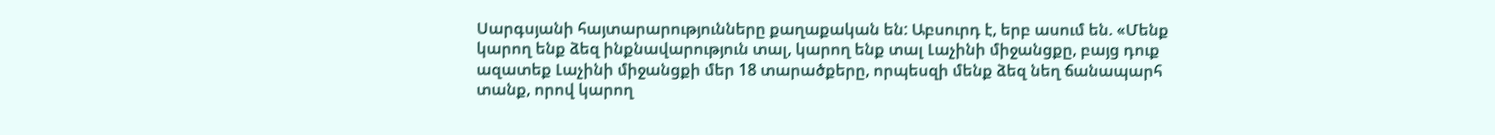Սարգսյանի հայտարարությունները քաղաքական են: Աբսուրդ է, երբ ասում են. «Մենք կարող ենք ձեզ ինքնավարություն տալ, կարող ենք տալ Լաչինի միջանցքը, բայց դուք ազատեք Լաչինի միջանցքի մեր 18 տարածքերը, որպեսզի մենք ձեզ նեղ ճանապարհ տանք, որով կարող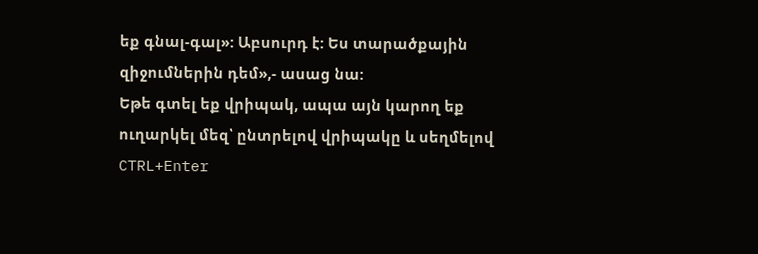եք գնալ-գալ»: Աբսուրդ է: Ես տարածքային զիջումներին դեմ»,- ասաց նա:
Եթե գտել եք վրիպակ, ապա այն կարող եք ուղարկել մեզ՝ ընտրելով վրիպակը և սեղմելով CTRL+Enter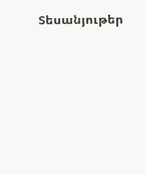Տեսանյութեր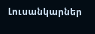Լուսանկարներ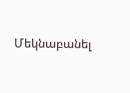Մեկնաբանել